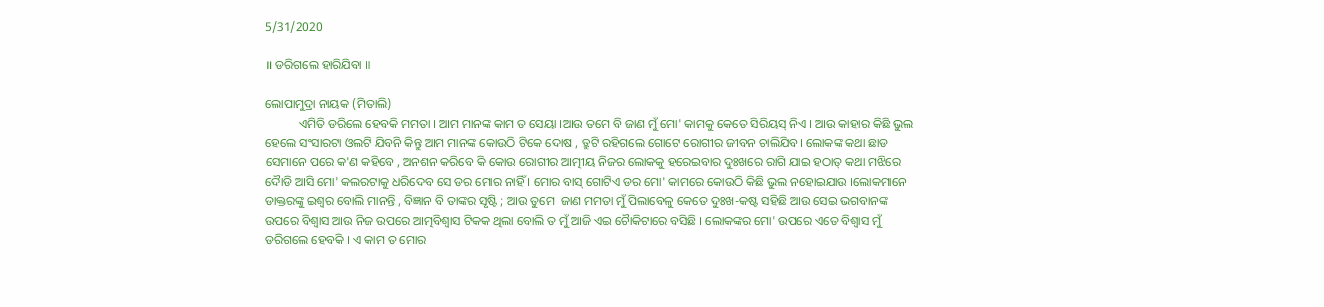5/31/2020

॥ ଡରିଗଲେ ହାରିଯିବା ॥

ଲୋପାମୁଦ୍ରା ନାୟକ (ମିତାଲି)
           ଏମିତି ଡରିଲେ ହେବକି ମମତା । ଆମ ମାନଙ୍କ କାମ ତ ସେୟା ।ଆଉ ତମେ ବି ଜାଣ ମୁଁ ମୋ' କାମକୁ କେତେ ସିରିୟସ୍ ନିଏ । ଆଉ କାହାର କିଛି ଭୁଲ ହେଲେ ସଂସାରଟା ଓଲଟି ଯିବନି କିନ୍ତୁ ଆମ ମାନଙ୍କ କୋଉଠି ଟିକେ ଦୋଷ , ତ୍ରୁଟି ରହିଗଲେ ଗୋଟେ ରୋଗୀର ଜୀବନ ଚାଲିଯିବ। ଲୋକଙ୍କ କଥା ଛାଡ ସେମାନେ ପରେ କ'ଣ କହିବେ , ଅନଶନ କରିବେ କି କୋଉ ରୋଗୀର ଆତ୍ମୀୟ ନିଜର ଲୋକକୁ ହରେଇବାର ଦୁଃଖରେ ରାଗି ଯାଇ ହଠାତ୍ କଥା ମଝିରେ ଦୈାଡି ଆସି ମୋ' କଲରଟାକୁ ଧରିଦେବ ସେ ଡର ମୋର ନାହିଁ । ମୋର ବାସ୍ ଗୋଟିଏ ଡର ମୋ' କାମରେ କୋଉଠି କିଛି ଭୁଲ ନହୋଇଯାଉ ।ଲୋକମାନେ ଡାକ୍ତରଙ୍କୁ ଇଶ୍ବର ବୋଲି ମାନନ୍ତି , ବିଜ୍ଞାନ ବି ତାଙ୍କର ସୃଷ୍ଟି ; ଆଉ ତୁମେ  ଜାଣ ମମତା ମୁଁ ପିଲାବେଳୁ କେତେ ଦୁଃଖ-କଷ୍ଟ ସହିଛି ଆଉ ସେଇ ଭଗବାନଙ୍କ ଉପରେ ବିଶ୍ବାସ ଆଉ ନିଜ ଉପରେ ଆତ୍ମବିଶ୍ବାସ ଟିକକ ଥିଲା ବୋଲି ତ ମୁଁ ଆଜି ଏଇ ଚୈାକିଟାରେ ବସିଛି । ଲୋକଙ୍କର ମୋ' ଉପରେ ଏତେ ବିଶ୍ବାସ ମୁଁ ଡରିଗଲେ ହେବକି । ଏ କାମ ତ ମୋର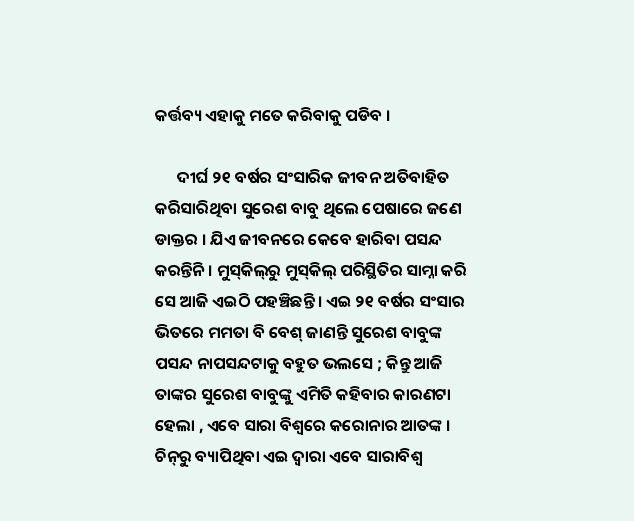କର୍ତ୍ତବ୍ୟ ଏହାକୁ ମତେ କରିବାକୁ ପଡିବ ।

      ଦୀର୍ଘ ୨୧ ବର୍ଷର ସଂସାରିକ ଜୀବନ ଅତିବାହିତ କରିସାରିଥିବା ସୁରେଶ ବାବୁ ଥିଲେ ପେଷାରେ ଜଣେ ଡାକ୍ତର । ଯିଏ ଜୀବନରେ କେବେ ହାରିବା ପସନ୍ଦ କରନ୍ତିନି । ମୁସ୍‌କିଲ୍‌ରୁ ମୁସ୍‌କିଲ୍ ପରିସ୍ଥିତିର ସାମ୍ନା କରି ସେ ଆଜି ଏଇଠି ପହଞ୍ଚିଛନ୍ତି । ଏଇ ୨୧ ବର୍ଷର ସଂସାର ଭିତରେ ମମତା ବି ବେଶ୍ ଜାଣନ୍ତି ସୁରେଶ ବାବୁଙ୍କ ପସନ୍ଦ ନାପସନ୍ଦଟାକୁ ବହୁତ ଭଲସେ ; କିନ୍ତୁ ଆଜି ତାଙ୍କର ସୁରେଶ ବାବୁଙ୍କୁ ଏମିତି କହିବାର କାରଣଟା ହେଲା , ଏବେ ସାରା ବିଶ୍ବରେ କରୋନାର ଆତଙ୍କ । ଚିନ୍‌ରୁ ବ୍ୟାପିଥିବା ଏଇ ଦ୍ବାରା ଏବେ ସାରାବିଶ୍ବ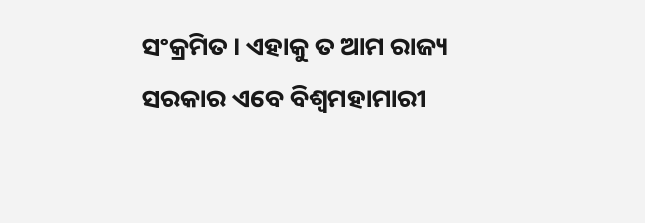ସଂକ୍ରମିତ । ଏହାକୁ ତ ଆମ ରାଜ୍ୟ ସରକାର ଏବେ ବିଶ୍ବମହାମାରୀ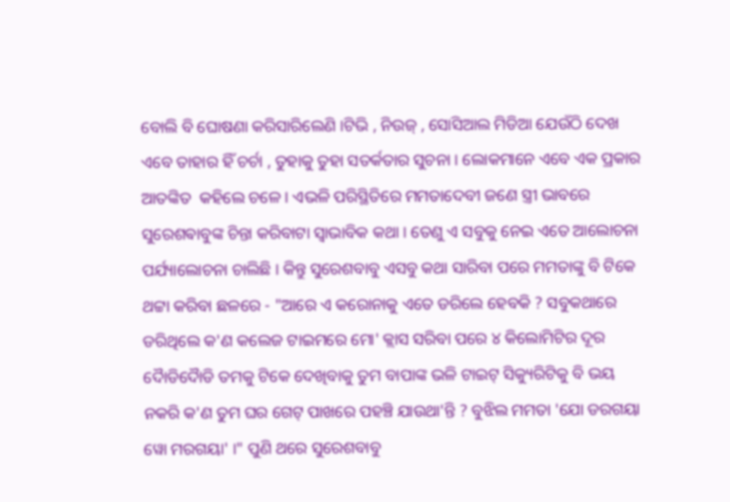ବୋଲି ବି ଘୋଷଣା କରିସାରିଲେଣି ।ଟିଭି , ନିଉଜ୍ , ସୋସିଆଲ ମିଡିଆ ଯେଉଁଠି ଦେଖ ଏବେ ତାହାର ହିଁ ଚର୍ଚା , ତୁହାକୁ ତୁହା ସତର୍କତାର ସୁଚନା । ଲୋକମାନେ ଏବେ ଏକ ପ୍ରକାର ଆତଙ୍କିତ  କହିଲେ ଚଳେ । ଏଭଳି ପରିସ୍ଥିତିରେ ମମତାଦେବୀ ଜଣେ ସ୍ତ୍ରୀ ଭାବରେ ସୁରେଶଵାବୁଙ୍କ ଚିନ୍ତା କରିବାଟା ସ୍ବାଭାବିକ କଥା । ତେଣୁ ଏ ସବୁକୁ ନେଇ ଏତେ ଆଲୋଚନା ପର୍ଯ୍ୟାଲୋଚନା ଚାଲିଛି । କିନ୍ତୁ ସୁରେଶବାବୁ ଏସବୁ କଥା ସାରିବା ପରେ ମମତାଙ୍କୁ ବି ଟିକେ ଥଟ୍ଟା କରିବା ଛଳରେ - "ଆରେ ଏ କରୋନାକୁ ଏତେ ଡରିଲେ ହେବକି ? ସବୁକଥାରେ ଡରିଥିଲେ କ'ଣ କଲେଜ ଟାଇମରେ ମୋ' କ୍ଲାସ ସରିବା ପରେ ୪ କିଲୋମିଟିର ଦୂର ଦୈାଡିଦୈାଡି ତମକୁ ଟିକେ ଦେଖିବାକୁ ତୁମ ବାପାଙ୍କ ଭଳି ଟାଇଟ୍ ସିକ୍ୟୁରିଟିକୁ ବି ଭୟ ନକରି କ'ଣ ତୁମ ଘର ଗେଟ୍ ପାଖରେ ପହଞ୍ଚି ଯାଉଥା'ନ୍ତି ? ବୁଝିଲ ମମତା 'ଯୋ ଡରଗୟା ୱୋ ମରଗୟା' ।" ପୁଣି ଥରେ ସୁରେଶବାବୁ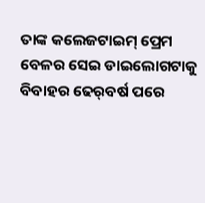ତାଙ୍କ କଲେଜଟାଇମ୍ ପ୍ରେମ ବେଳର ସେଇ ଡାଇଲୋଗଟାକୁ ବିବାହର ଢେର୍‌ବର୍ଷ ପରେ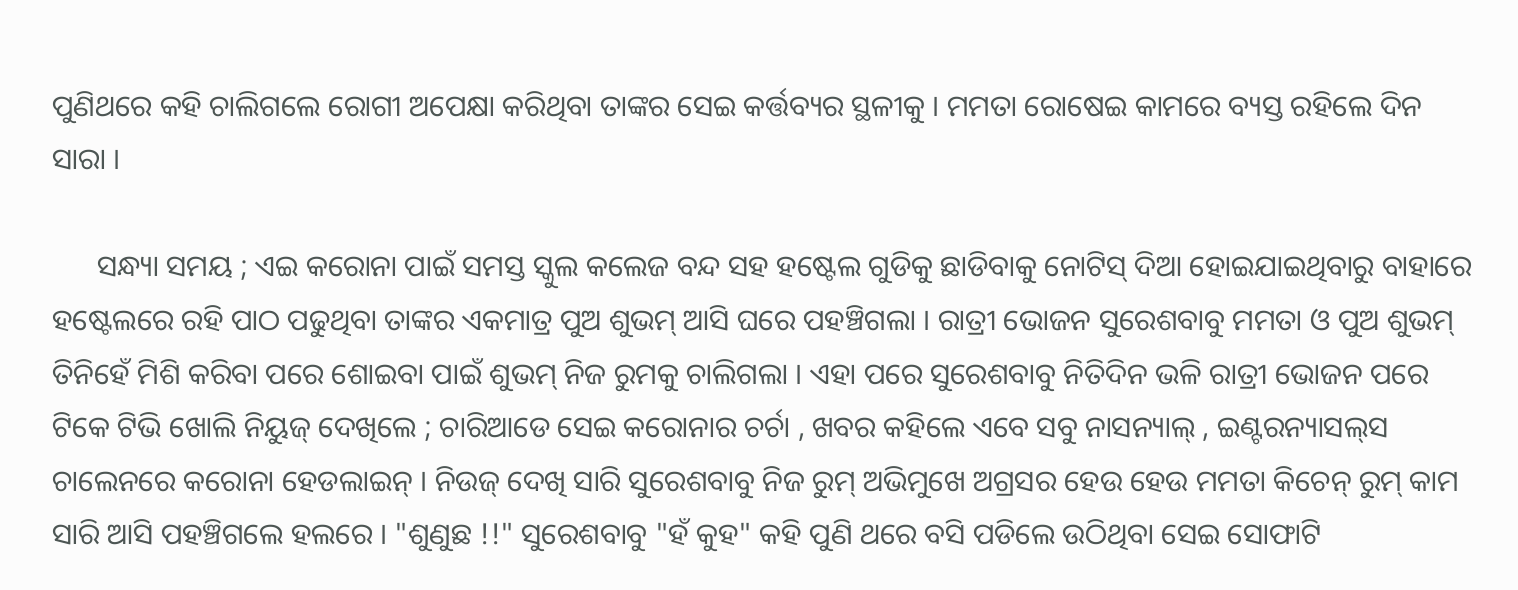ପୁଣିଥରେ କହି ଚାଲିଗଲେ ରୋଗୀ ଅପେକ୍ଷା କରିଥିବା ତାଙ୍କର ସେଇ କର୍ତ୍ତବ୍ୟର ସ୍ଥଳୀକୁ । ମମତା ରୋଷେଇ କାମରେ ବ୍ୟସ୍ତ ରହିଲେ ଦିନ ସାରା ।

      ସନ୍ଧ୍ୟା ସମୟ ; ଏଇ କରୋନା ପାଇଁ ସମସ୍ତ ସ୍କୁଲ କଲେଜ ବନ୍ଦ ସହ ହଷ୍ଟେଲ ଗୁଡିକୁ ଛାଡିବାକୁ ନୋଟିସ୍ ଦିଆ ହୋଇଯାଇଥିବାରୁ ବାହାରେ ହଷ୍ଟେଲରେ ରହି ପାଠ ପଢୁଥିବା ତାଙ୍କର ଏକମାତ୍ର ପୁଅ ଶୁଭମ୍ ଆସି ଘରେ ପହଞ୍ଚିଗଲା । ରାତ୍ରୀ ଭୋଜନ ସୁରେଶବାବୁ ମମତା ଓ ପୁଅ ଶୁଭମ୍ ତିନିହେଁ ମିଶି କରିବା ପରେ ଶୋଇବା ପାଇଁ ଶୁଭମ୍ ନିଜ ରୁମକୁ ଚାଲିଗଲା । ଏହା ପରେ ସୁରେଶବାବୁ ନିତିଦିନ ଭଳି ରାତ୍ରୀ ଭୋଜନ ପରେ ଟିକେ ଟିଭି ଖୋଲି ନିୟୁଜ୍ ଦେଖିଲେ ; ଚାରିଆଡେ ସେଇ କରୋନାର ଚର୍ଚା , ଖବର କହିଲେ ଏବେ ସବୁ ନାସନ୍ୟାଲ୍ , ଇଣ୍ଟରନ୍ୟାସଲ୍‌ସ ଚାଲେନରେ କରୋନା ହେଡଲାଇନ୍ । ନିଉଜ୍ ଦେଖି ସାରି ସୁରେଶବାବୁ ନିଜ ରୁମ୍ ଅଭିମୁଖେ ଅଗ୍ରସର ହେଉ ହେଉ ମମତା କିଚେନ୍ ରୁମ୍ କାମ ସାରି ଆସି ପହଞ୍ଚିଗଲେ ହଲରେ । "ଶୁଣୁଛ !!" ସୁରେଶବାବୁ "ହଁ କୁହ" କହି ପୁଣି ଥରେ ବସି ପଡିଲେ ଉଠିଥିବା ସେଇ ସୋଫାଟି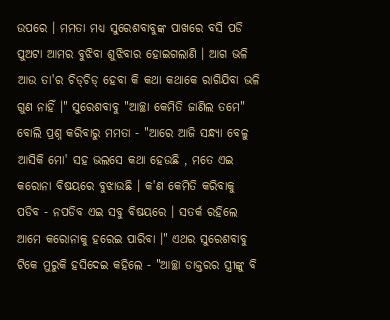ଉପରେ । ମମତା ମଧ୍ୟ ସୁରେଶବାବୁଙ୍କ ପାଖରେ ବସି ପଡି ପୁଅଟା ଆମର ବୁଝିବା ଶୁଝିବାର ହୋଇଗଲାଣି । ଆଗ ଭଳି ଆଉ ତା'ର ଚିଡ୍‌ଚିଡ୍ ହେବା କି କଥା କଥାକେ ରାଗିଯିବା ଭଳି ଗୁଣ ନାହିଁ ।" ସୁରେଶବାବୁ "ଆଚ୍ଛା କେମିତି ଜାଣିଲ ତମେ" ବୋଲି ପ୍ରଶ୍ନ କରିବାରୁ ମମତା - "ଆରେ ଆଜି ସନ୍ଧ୍ୟା ବେଳୁ ଆସିକି ମୋ' ସହ ଭଲସେ କଥା ହେଉଛି , ମତେ ଏଇ କରୋନା ବିଷୟରେ ବୁଝାଉଛି । କ'ଣ କେମିତି କରିବାକୁ ପଡିବ - ନପଡିବ ଏଇ ସବୁ ବିଷୟରେ । ସତର୍କ ରହିଲେ ଆମେ କରୋନାକୁ ହରେଇ ପାରିବା ।" ଏଥର ସୁରେଶବାବୁ ଟିକେ ମୁରୁକି ହସିଦେଇ କହିଲେ - "ଆଚ୍ଛା ଡାକ୍ତରର ସ୍ତ୍ରୀଙ୍କୁ ବି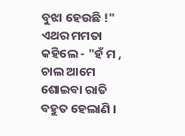ବୁଝା ହେଉଛି !" ଏଥର ମମତା କହିଲେ - "ହଁ ମ , ଚାଲ ଆମେ ଶୋଇବା ରାତି ବହୁତ ହେଲାଣି ।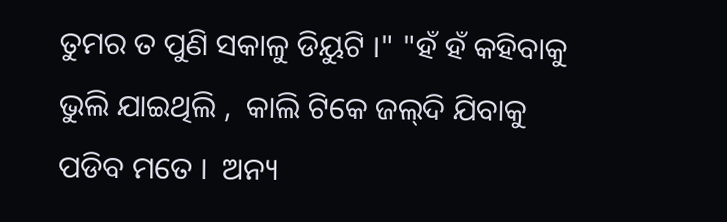ତୁମର ତ ପୁଣି ସକାଳୁ ଡିୟୁଟି ।" "ହଁ ହଁ କହିବାକୁ ଭୁଲି ଯାଇଥିଲି ,  କାଲି ଟିକେ ଜଲ୍‌ଦି ଯିବାକୁ ପଡିବ ମତେ ।  ଅନ୍ୟ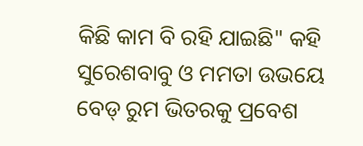କିଛି କାମ ବି ରହି ଯାଇଛି" କହି ସୁରେଶବାବୁ ଓ ମମତା ଉଭୟେ ବେଡ୍ ରୁମ ଭିତରକୁ ପ୍ରବେଶ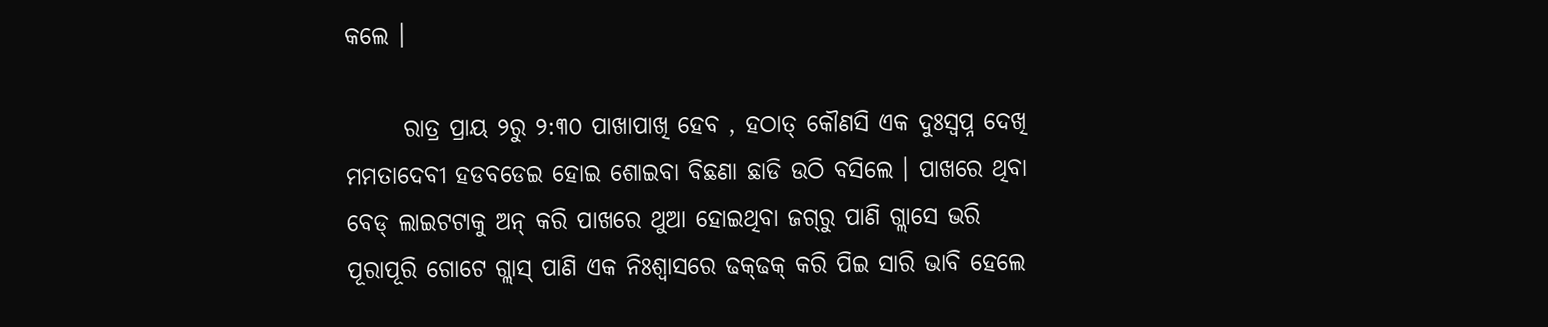କଲେ ।

      ରାତ୍ର ପ୍ରାୟ ୨ରୁ ୨:୩୦ ପାଖାପାଖି ହେବ , ହଠାତ୍ କୌଣସି ଏକ ଦୁଃସ୍ବପ୍ନ ଦେଖି ମମତାଦେବୀ ହଡବଡେଇ ହୋଇ ଶୋଇବା ବିଛଣା ଛାଡି ଉଠି ବସିଲେ । ପାଖରେ ଥିବା ବେଡ୍ ଲାଇଟଟାକୁ ଅନ୍ କରି ପାଖରେ ଥୁଆ ହୋଇଥିବା ଜଗ୍‌ରୁ ପାଣି ଗ୍ଲାସେ ଭରି ପୂରାପୂରି ଗୋଟେ ଗ୍ଲାସ୍ ପାଣି ଏକ ନିଃଶ୍ବାସରେ ଢକ୍‌ଢକ୍ କରି ପିଇ ସାରି ଭାବି ହେଲେ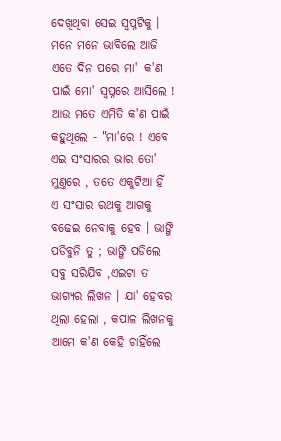ଦେଖିଥିବା ସେଇ ସ୍ବପ୍ନଟିକୁ । ମନେ ମନେ ଭାବିଲେ ଆଜି ଏତେ ଦିନ ପରେ ମା' କ'ଣ ପାଇଁ ମୋ' ସ୍ବପ୍ନରେ ଆସିଲେ ! ଆଉ ମତେ ଏମିତି କ'ଣ ପାଇଁ କହୁଥିଲେ - "ମା'ରେ ! ଏବେ ଏଇ ସଂସାରର ଭାର ତୋ' ମୁଣ୍ତରେ , ତତେ ଏକୁଟିଆ ହିଁ ଏ ସଂସାର ରଥକୁ ଆଗକୁ ବଢେଇ ନେବାକୁ ହେବ । ଭାଙ୍ଗି ପଡିବୁନି ତୁ ; ଭାଙ୍ଗି ପଡିଲେ ସବୁ ସରିଯିବ ,ଏଇଟା ତ ଭାଗ୍ୟର ଲିଖନ । ଯା' ହେବର ଥିଲା ହେଲା , କପାଳ ଲିଖନକୁ ଆମେ କ'ଣ କେହି ଚାହିଁଲେ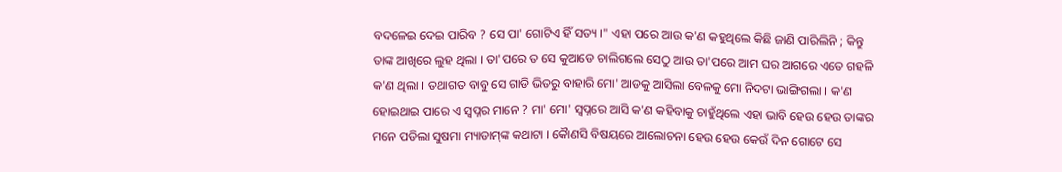ବଦଳେଇ ଦେଇ ପାରିବ ? ସେ ପା' ଗୋଟିଏ ହିଁ ସତ୍ୟ ।" ଏହା ପରେ ଆଉ କ'ଣ କହୁଥିଲେ କିଛି ଜାଣି ପାରିଲିନି ; କିନ୍ତୁ ତାଙ୍କ ଆଖିରେ ଲୁହ ଥିଲା । ତା'ପରେ ତ ସେ କୁଆଡେ ଚାଲିଗଲେ ସେଠୁ ଆଉ ତା'ପରେ ଆମ ଘର ଆଗରେ ଏତେ ଗହଳି କ'ଣ ଥିଲା । ତଥାଗତ ବାବୁ ସେ ଗାଡି ଭିତରୁ ବାହାରି ମୋ' ଆଡକୁ ଆସିଲା ବେଳକୁ ମୋ ନିଦଟା ଭାଙ୍ଗିଗଲା । କ'ଣ ହୋଇଥାଇ ପାରେ ଏ ସ୍ବପ୍ନର ମାନେ ? ମା' ମୋ' ସ୍ବପ୍ନରେ ଆସି କ'ଣ କହିବାକୁ ଚାହୁଁଥିଲେ ଏହା ଭାବି ହେଉ ହେଉ ତାଙ୍କର ମନେ ପଡିଲା ସୁଷମା ମ୍ୟାଡାମ୍‌ଙ୍କ କଥାଟା । କୈାଣସି ବିଷୟରେ ଆଲୋଚନା ହେଉ ହେଉ କେଉଁ ଦିନ ଗୋଟେ ସେ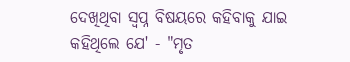ଦେଖିଥିବା ସ୍ବପ୍ନ ବିଷୟରେ କହିବାକୁ ଯାଇ କହିଥିଲେ ଯେ' - "ମୃତ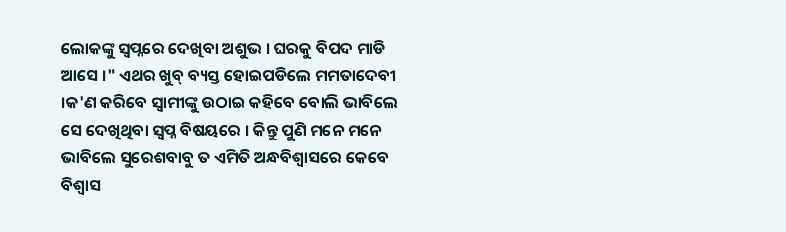ଲୋକଙ୍କୁ ସ୍ବପ୍ନରେ ଦେଖିବା ଅଶୁଭ । ଘରକୁ ବିପଦ ମାଡି ଆସେ ।" ଏଥର ଖୁବ୍ ବ୍ୟସ୍ତ ହୋଇପଡିଲେ ମମତାଦେବୀ ।କ'ଣ କରିବେ ସ୍ବାମୀଙ୍କୁ ଉଠାଇ କହିବେ ବୋଲି ଭାବିଲେ ସେ ଦେଖିଥିବା ସ୍ବପ୍ନ ବିଷୟରେ । କିନ୍ତୁ ପୁଣି ମନେ ମନେ ଭାବିଲେ ସୁରେଶବାବୁ ତ ଏମିତି ଅନ୍ଧବିଶ୍ବାସରେ କେବେ ବିଶ୍ବାସ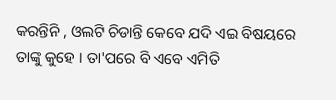କରନ୍ତିନି , ଓଲଟି ଚିଡାନ୍ତି କେବେ ଯଦି ଏଇ ବିଷୟରେ ତାଙ୍କୁ କୁହେ । ତା'ପରେ ବି ଏବେ ଏମିତି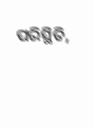ପରିସ୍ଥିତି,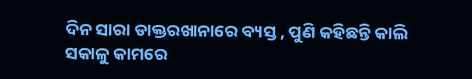ଦିନ ସାରା ଡାକ୍ତରଖାନାରେ ବ୍ୟସ୍ତ , ପୁଣି କହିଛନ୍ତି କାଲି ସକାଳୁ କାମରେ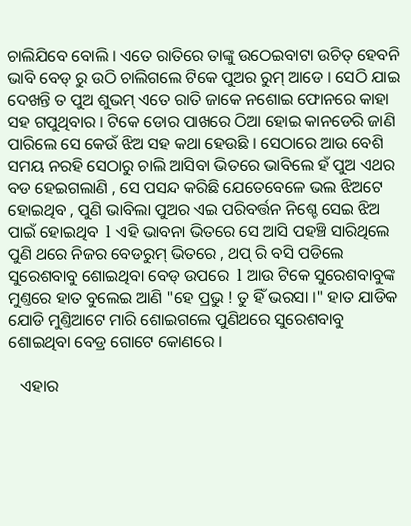ଚାଲିଯିବେ ବୋଲି । ଏତେ ରାତିରେ ତାଙ୍କୁ ଉଠେଇବାଟା ଉଚିତ୍ ହେବନି ଭାବି ବେଡ୍ ରୁ ଉଠି ଚାଲିଗଲେ ଟିକେ ପୁଅର ରୁମ୍ ଆଡେ । ସେଠି ଯାଇ ଦେଖନ୍ତି ତ ପୁଅ ଶୁଭମ୍ ଏତେ ରାତି ଜାକେ ନଶୋଇ ଫୋନରେ କାହା ସହ ଗପୁଥିବାର । ଟିକେ ଡୋର ପାଖରେ ଠିଆ ହୋଇ କାନଡେରି ଜାଣି ପାରିଲେ ସେ କେଉଁ ଝିଅ ସହ କଥା ହେଉଛି । ସେଠାରେ ଆଉ ବେଶି ସମୟ ନରହି ସେଠାରୁ ଚାଲି ଆସିବା ଭିତରେ ଭାବିଲେ ହଁ ପୁଅ ଏଥର ବଡ ହେଇଗଲାଣି , ସେ ପସନ୍ଦ କରିଛି ଯେତେବେଳେ ଭଲ ଝିଅଟେ ହୋଇଥିବ , ପୁଣି ଭାବିଲା ପୁଅର ଏଇ ପରିବର୍ତ୍ତନ ନିଶ୍ଚେ ସେଇ ଝିଅ ପାଇଁ ହୋଇଥିବ  l ଏହି ଭାବନା ଭିତରେ ସେ ଆସି ପହଞ୍ଚି ସାରିଥିଲେ ପୁଣି ଥରେ ନିଜର ବେଡରୁମ୍ ଭିତରେ , ଥପ୍ ରି ବସି ପଡିଲେ ସୁରେଶବାବୁ ଶୋଇଥିବା ବେଡ୍ ଉପରେ  l ଆଉ ଟିକେ ସୁରେଶବାବୁଙ୍କ ମୁଣ୍ତରେ ହାତ ବୁଲେଇ ଆଣି "ହେ ପ୍ରଭୁ ! ତୁ ହିଁ ଭରସା ।" ହାତ ଯାଡିକ ଯୋଡି ମୁଣ୍ତିଆଟେ ମାରି ଶୋଇଗଲେ ପୁଣିଥରେ ସୁରେଶବାବୁ ଶୋଇଥିବା ବେଡ୍ର ଗୋଟେ କୋଣରେ ।

   ଏହାର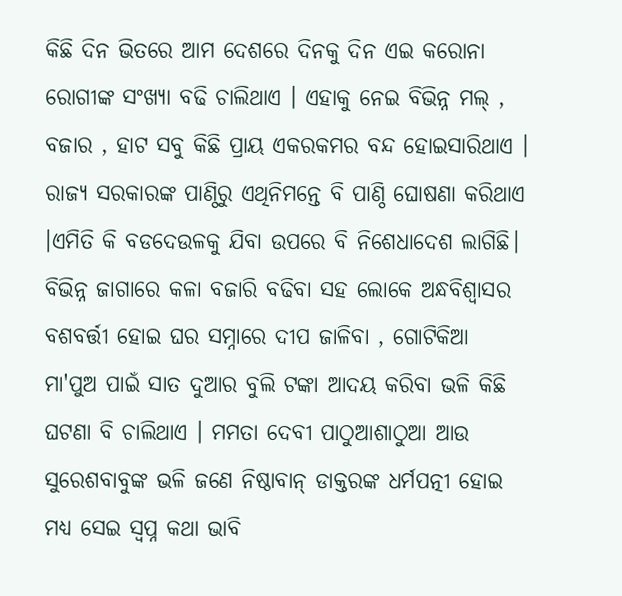କିଛି ଦିନ ଭିତରେ ଆମ ଦେଶରେ ଦିନକୁ ଦିନ ଏଇ କରୋନା ରୋଗୀଙ୍କ ସଂଖ୍ୟା ବଢି ଚାଲିଥାଏ । ଏହାକୁ ନେଇ ବିଭିନ୍ନ ମଲ୍ , ବଜାର , ହାଟ ସବୁ କିଛି ପ୍ରାୟ ଏକରକମର ବନ୍ଦ ହୋଇସାରିଥାଏ । ରାଜ୍ୟ ସରକାରଙ୍କ ପାଣ୍ଠିରୁ ଏଥିନିମନ୍ତେ ବି ପାଣ୍ଠି ଘୋଷଣା କରିଥାଏ ।ଏମିତି କି ବଡଦେଉଳକୁ ଯିବା ଉପରେ ବି ନିଶେଧାଦେଶ ଲାଗିଛି। ବିଭିନ୍ନ ଜାଗାରେ କଳା ବଜାରି ବଢିବା ସହ ଲୋକେ ଅନ୍ଧବିଶ୍ବାସର ବଶବର୍ତ୍ତୀ ହୋଇ ଘର ସମ୍ନାରେ ଦୀପ ଜାଳିବା , ଗୋଟିକିଆ ମା'ପୁଅ ପାଇଁ ସାତ ଦୁଆର ବୁଲି ଟଙ୍କା ଆଦୟ କରିବା ଭଳି କିଛି ଘଟଣା ବି ଚାଲିଥାଏ । ମମତା ଦେବୀ ପାଠୁଆଶାଠୁଆ ଆଉ ସୁରେଶବାବୁଙ୍କ ଭଳି ଜଣେ ନିଷ୍ଠାବାନ୍ ଡାକ୍ତରଙ୍କ ଧର୍ମପତ୍ନୀ ହୋଇ ମଧ୍ୟ ସେଇ ସ୍ବପ୍ନ କଥା ଭାବି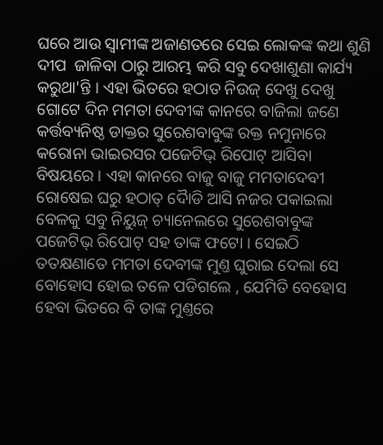ଘରେ ଆଉ ସ୍ବାମୀଙ୍କ ଅଜାଣତରେ ସେଇ ଲୋକଙ୍କ କଥା ଶୁଣି ଦୀପ  ଜାଳିବା ଠାରୁ ଆରମ୍ଭ କରି ସବୁ ଦେଖାଶୁଣା କାର୍ଯ୍ୟ କରୁଥା'ନ୍ତି । ଏହା ଭିତରେ ହଠାତ ନିଉଜ୍ ଦେଖୁ ଦେଖୁ ଗୋଟେ ଦିନ ମମତା ଦେବୀଙ୍କ କାନରେ ବାଜିଲା ଜଣେ କର୍ତ୍ତବ୍ୟନିଷ୍ଠ ଡାକ୍ତର ସୁରେଶବାବୁଙ୍କ ରକ୍ତ ନମୁନାରେ କରୋନା ଭାଇରସର ପଜେଟିଭ୍ ରିପୋଟ୍ ଆସିବା ବିଷୟରେ । ଏହା କାନରେ ବାଜୁ ବାଜୁ ମମତାଦେବୀ ରୋଷେଇ ଘରୁ ହଠାତ୍ ଦୈାଡି ଆସି ନଜର ପକାଇଲା ବେଳକୁ ସବୁ ନିୟୁଜ୍ ଚ୍ୟାନେଲରେ ସୁରେଶବାବୁଙ୍କ ପଜେଟିଭ୍ ରିପୋଟ୍ ସହ ତାଙ୍କ ଫଟୋ । ସେଇଠି ତତକ୍ଷଣାତେ ମମତା ଦେବୀଙ୍କ ମୁଣ୍ତ ଘୁରାଇ ଦେଲା ସେ ବୋହୋସ ହୋଇ ତଳେ ପଡିଗଲେ , ଯେମିତି ବେହୋସ ହେବା ଭିତରେ ବି ତାଙ୍କ ମୁଣ୍ତରେ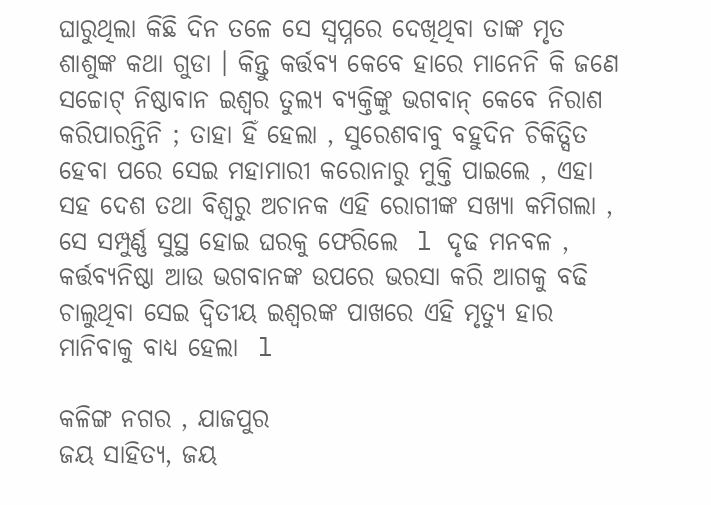ଘାରୁଥିଲା କିଛି ଦିନ ତଳେ ସେ ସ୍ବପ୍ନରେ ଦେଖିଥିବା ତାଙ୍କ ମୃତ ଶାଶୁଙ୍କ କଥା ଗୁଡା । କିନ୍ତୁ କର୍ତ୍ତବ୍ୟ କେବେ ହାରେ ମାନେନି କି ଜଣେ ସଚ୍ଚୋଟ୍ ନିଷ୍ଠାବାନ ଇଶ୍ବର ତୁଲ୍ୟ ବ୍ୟକ୍ତିଙ୍କୁ ଭଗବାନ୍ କେବେ ନିରାଶ କରିପାରନ୍ତିନି ; ତାହା ହିଁ ହେଲା , ସୁରେଶବାବୁ ବହୁଦିନ ଚିକିତ୍ସିତ ହେବା ପରେ ସେଇ ମହାମାରୀ କରୋନାରୁ ମୁକ୍ତି ପାଇଲେ , ଏହା ସହ ଦେଶ ତଥା ବିଶ୍ବରୁ ଅଚାନକ ଏହି ରୋଗୀଙ୍କ ସଖ୍ୟା କମିଗଲା , ସେ ସମ୍ପୁର୍ଣ୍ଣ ସୁସ୍ଥ ହୋଇ ଘରକୁ ଫେରିଲେ  l ଦୃଢ ମନବଳ , କର୍ତ୍ତବ୍ୟନିଷ୍ଠା ଆଉ ଭଗବାନଙ୍କ ଉପରେ ଭରସା କରି ଆଗକୁ ବଢି ଚାଲୁଥିବା ସେଇ ଦ୍ବିତୀୟ ଇଶ୍ବରଙ୍କ ପାଖରେ ଏହି ମୃତ୍ୟୁ ହାର ମାନିବାକୁ ବାଧ୍ୟ ହେଲା  l

କଳିଙ୍ଗ ନଗର , ଯାଜପୁର
ଜୟ ସାହିତ୍ୟ, ଜୟ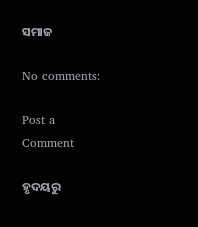ସମାଜ

No comments:

Post a Comment

ହୃଦୟରୁ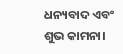ଧନ୍ୟବାଦ ଏବଂ ଶୁଭ କାମନା।